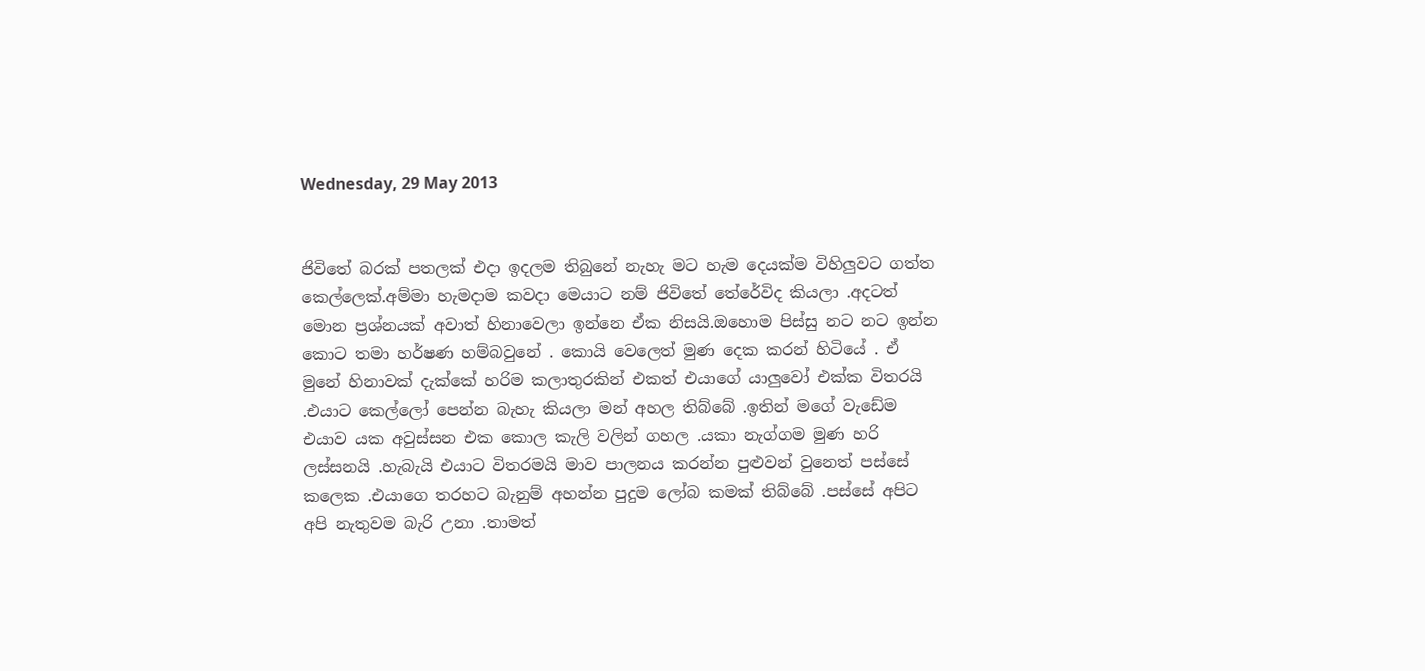Wednesday, 29 May 2013


ජිවිතේ බරක් පතලක් එදා ඉදලම තිබුනේ නැහැ මට හැම දෙයක්ම විහිලුවට ගත්ත කෙල්ලෙක්.අම්මා හැමදාම කවදා මෙයාට නම් ජිවිතේ තේරේවිද කියලා .අදටත් මොන ප්‍රශ්නයක් අවාත් හිනාවෙලා ඉන්නෙ ඒක නිසයි.ඔහොම පිස්සු නට නට ඉන්න කොට තමා හර්ෂණ හම්බවුනේ . කොයි වෙලෙත් මුණ දෙක කරන් හිටියේ . ඒ මුනේ හිනාවක් දැක්කේ හරිම කලාතුරකින් එකත් එයාගේ යාලුවෝ එක්ක විතරයි .එයාට කෙල්ලෝ පෙන්න බැහැ කියලා මන් අහල තිබ්බේ .ඉතින් මගේ වැඩේම එයාව යක අවුස්සන එක කොල කැලි වලින් ගහල .යකා නැග්ගම මුණ හරි ලස්සනයි .හැබැයි එයාට විතරමයි මාව පාලනය කරන්න පුළුවන් වුනෙත් පස්සේ කලෙක .එයාගෙ තරහට බැනුම් අහන්න පුදුම ලෝබ කමක් තිබ්බේ .පස්සේ අපිට අපි නැතුවම බැරි උනා .තාමත්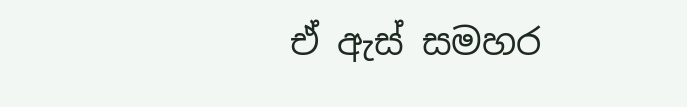ඒ ඇස් සමහර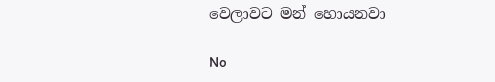වෙලාවට මන් හොයනවා

No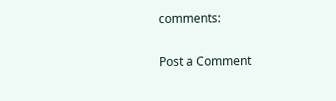comments:

Post a Comment